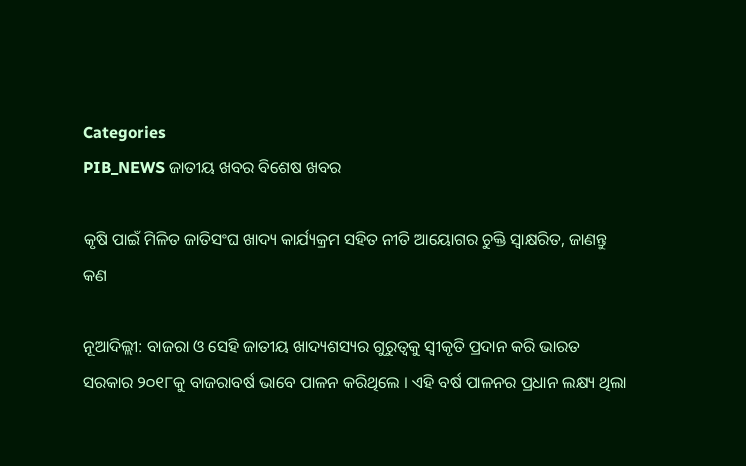Categories
PIB_NEWS ଜାତୀୟ ଖବର ବିଶେଷ ଖବର

କୃଷି ପାଇଁ ମିଳିତ ଜାତିସଂଘ ଖାଦ୍ୟ କାର୍ଯ୍ୟକ୍ରମ ସହିତ ନୀତି ଆୟୋଗର ଚୁକ୍ତି ସ୍ୱାକ୍ଷରିତ, ଜାଣନ୍ତୁ କଣ

ନୂଆଦିଲ୍ଲୀ: ବାଜରା ଓ ସେହି ଜାତୀୟ ଖାଦ୍ୟଶସ୍ୟର ଗୁରୁତ୍ୱକୁ ସ୍ୱୀକୃତି ପ୍ରଦାନ କରି ଭାରତ ସରକାର ୨୦୧୮କୁ ବାଜରାବର୍ଷ ଭାବେ ପାଳନ କରିଥିଲେ । ଏହି ବର୍ଷ ପାଳନର ପ୍ରଧାନ ଲକ୍ଷ୍ୟ ଥିଲା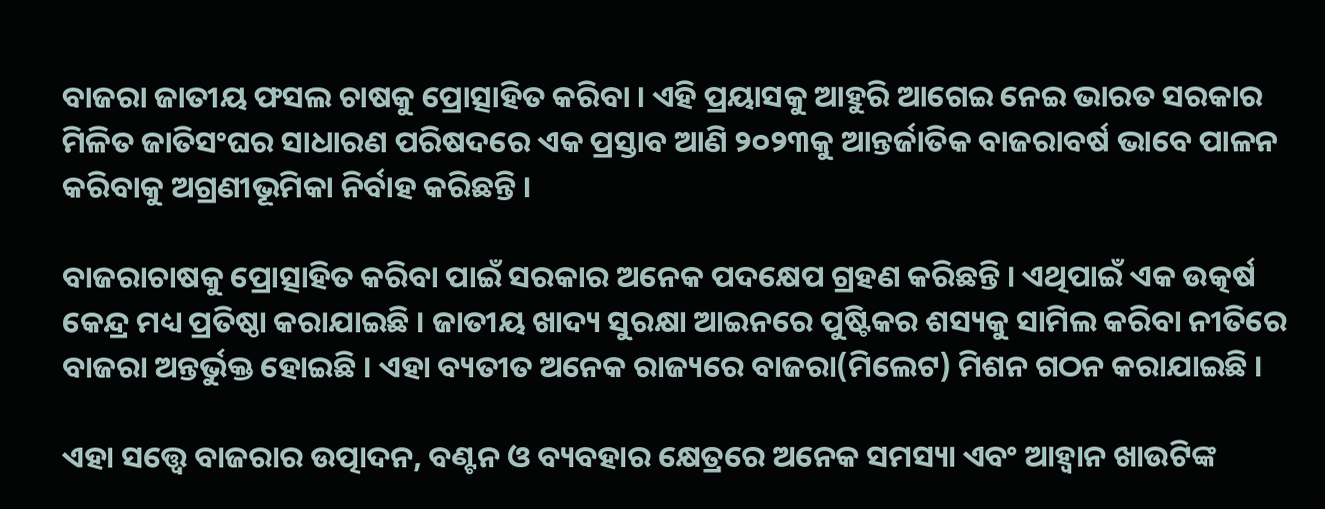ବାଜରା ଜାତୀୟ ଫସଲ ଚାଷକୁ ପ୍ରୋତ୍ସାହିତ କରିବା । ଏହି ପ୍ରୟାସକୁ ଆହୁରି ଆଗେଇ ନେଇ ଭାରତ ସରକାର ମିଳିତ ଜାତିସଂଘର ସାଧାରଣ ପରିଷଦରେ ଏକ ପ୍ରସ୍ତାବ ଆଣି ୨୦୨୩କୁ ଆନ୍ତର୍ଜାତିକ ବାଜରାବର୍ଷ ଭାବେ ପାଳନ କରିବାକୁ ଅଗ୍ରଣୀଭୂମିକା ନିର୍ବାହ କରିଛନ୍ତି ।

ବାଜରାଚାଷକୁ ପ୍ରୋତ୍ସାହିତ କରିବା ପାଇଁ ସରକାର ଅନେକ ପଦକ୍ଷେପ ଗ୍ରହଣ କରିଛନ୍ତି । ଏଥିପାଇଁ ଏକ ଉତ୍କର୍ଷ କେନ୍ଦ୍ର ମଧ୍ୟ ପ୍ରତିଷ୍ଠା କରାଯାଇଛି । ଜାତୀୟ ଖାଦ୍ୟ ସୁରକ୍ଷା ଆଇନରେ ପୁଷ୍ଟିକର ଶସ୍ୟକୁ ସାମିଲ କରିବା ନୀତିରେ ବାଜରା ଅନ୍ତର୍ଭୁକ୍ତ ହୋଇଛି । ଏହା ବ୍ୟତୀତ ଅନେକ ରାଜ୍ୟରେ ବାଜରା(ମିଲେଟ) ମିଶନ ଗଠନ କରାଯାଇଛି ।

ଏହା ସତ୍ତ୍ୱେ ବାଜରାର ଉତ୍ପାଦନ, ବଣ୍ଟନ ଓ ବ୍ୟବହାର କ୍ଷେତ୍ରରେ ଅନେକ ସମସ୍ୟା ଏବଂ ଆହ୍ୱାନ ଖାଉଟିଙ୍କ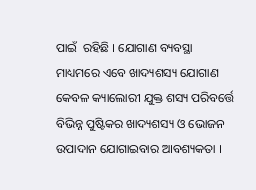ପାଇଁ  ରହିଛି । ଯୋଗାଣ ବ୍ୟବସ୍ଥା ମାଧ୍ୟମରେ ଏବେ ଖାଦ୍ୟଶସ୍ୟ ଯୋଗାଣ କେବଳ କ୍ୟାଲୋରୀ ଯୁକ୍ତ ଶସ୍ୟ ପରିବର୍ତ୍ତେ  ବିଭିନ୍ନ ପୁଷ୍ଟିକର ଖାଦ୍ୟଶସ୍ୟ ଓ ଭୋଜନ ଉପାଦାନ ଯୋଗାଇବାର ଆବଶ୍ୟକତା ।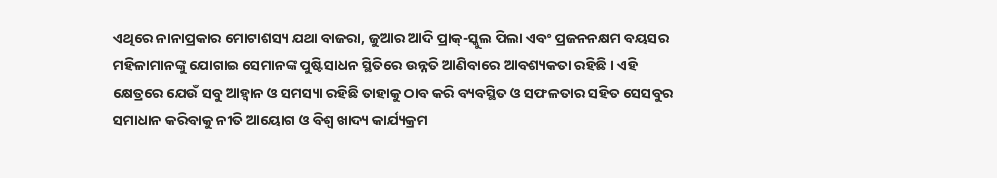ଏଥିରେ ନାନାପ୍ରକାର ମୋଟାଶସ୍ୟ ଯଥା ବାଜରା, ଜୁଆର ଆଦି ପ୍ରାକ୍‌-ସ୍କୁଲ ପିଲା ଏବଂ ପ୍ରଜନନକ୍ଷମ ବୟସର ମହିଳାମାନଙ୍କୁ ଯୋଗାଇ ସେମାନଙ୍କ ପୁଷ୍ଟିସାଧନ ସ୍ଥିତିରେ ଉନ୍ନତି ଆଣିବାରେ ଆବଶ୍ୟକତା ରହିଛି । ଏହି କ୍ଷେତ୍ରରେ ଯେଉଁ ସବୁ ଆହ୍ୱାନ ଓ ସମସ୍ୟା ରହିଛି ତାହାକୁ ଠାବ କରି ବ୍ୟବସ୍ଥିତ ଓ ସଫଳତାର ସହିତ ସେସବୁର ସମାଧାନ କରିବାକୁ ନୀତି ଆୟୋଗ ଓ ବିଶ୍ୱ ଖାଦ୍ୟ କାର୍ଯ୍ୟକ୍ରମ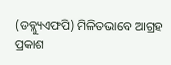(ଡବ୍ଲ୍ୟୁଏଫପି) ମିଳିତଭାବେ ଆଗ୍ରହ ପ୍ରକାଶ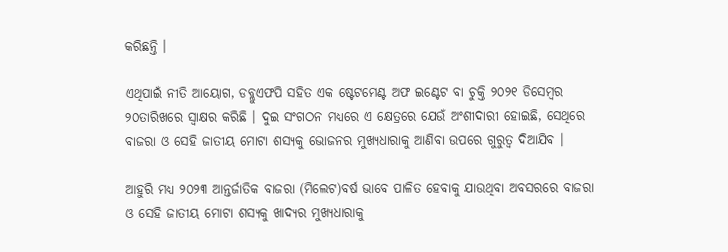କରିଛନ୍ତି ।

ଏଥିପାଇଁ ନୀତି ଆୟୋଗ, ଡବ୍ଲୁଏଫପି ସହିତ ଏକ ଷ୍ଟେଟମେଣ୍ଟ ଅଫ ଇଣ୍ଟେଟ ବା ଚୁକ୍ତି ୨୦୨୧ ଡିସେମ୍ବର ୨୦ତାରିଖରେ ସ୍ୱାକ୍ଷର କରିଛି । ଦୁଇ ସଂଗଠନ ମଧ୍ୟରେ ଏ କ୍ଷେତ୍ରରେ ଯେଉଁ ଅଂଶୀଦାରୀ ହୋଇଛି, ସେଥିରେ ବାଜରା ଓ ସେହି ଜାତୀୟ ମୋଟା ଶସ୍ୟକୁ ଭୋଜନର ମୁଖ୍ୟଧାରାକୁ ଆଣିବା ଉପରେ ଗୁରୁତ୍ୱ ଦିଆଯିବ ।

ଆହୁରି ମଧ୍ୟ ୨୦୨୩ ଆନ୍ତର୍ଜାତିକ ବାଜରା (ମିଲେଟ)ବର୍ଷ ଭାବେ ପାଳିତ ହେବାକୁ ଯାଉଥିବା ଅବସରରେ ବାଜରା ଓ ସେହି ଜାତୀୟ ମୋଟା ଶସ୍ୟକୁ ଖାଦ୍ୟର ମୁଖ୍ୟଧାରାକୁ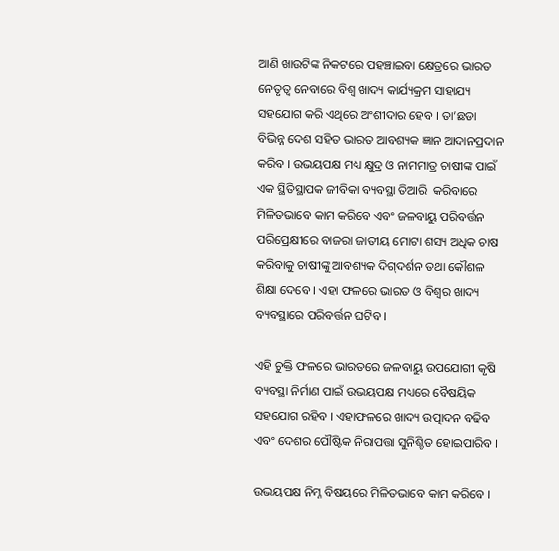ଆଣି ଖାଉଟିଙ୍କ ନିକଟରେ ପହଞ୍ଚାଇବା କ୍ଷେତ୍ରରେ ଭାରତ ନେତୃତ୍ୱ ନେବାରେ ବିଶ୍ୱ ଖାଦ୍ୟ କାର୍ଯ୍ୟକ୍ରମ ସାହାଯ୍ୟ ସହଯୋଗ କରି ଏଥିରେ ଅଂଶୀଦାର ହେବ । ତା’ଛଡା ବିଭିନ୍ନ ଦେଶ ସହିତ ଭାରତ ଆବଶ୍ୟକ ଜ୍ଞାନ ଆଦାନପ୍ରଦାନ କରିବ । ଉଭୟପକ୍ଷ ମଧ୍ୟ କ୍ଷୁଦ୍ର ଓ ନାମମାତ୍ର ଚାଷୀଙ୍କ ପାଇଁ ଏକ ସ୍ଥିତିସ୍ଥାପକ ଜୀବିକା ବ୍ୟବସ୍ଥା ତିଆରି  କରିବାରେ ମିଳିତଭାବେ କାମ କରିବେ ଏବଂ ଜଳବାୟୁ ପରିବର୍ତ୍ତନ ପରିପ୍ରେକ୍ଷୀରେ ବାଜରା ଜାତୀୟ ମୋଟା ଶସ୍ୟ ଅଧିକ ଚାଷ କରିବାକୁ ଚାଷୀଙ୍କୁ ଆବଶ୍ୟକ ଦିଗ୍‌ଦର୍ଶନ ତଥା କୌଶଳ ଶିକ୍ଷା ଦେବେ । ଏହା ଫଳରେ ଭାରତ ଓ ବିଶ୍ୱର ଖାଦ୍ୟ ବ୍ୟବସ୍ଥାରେ ପରିବର୍ତ୍ତନ ଘଟିବ ।

ଏହି ଚୁକ୍ତି ଫଳରେ ଭାରତରେ ଜଳବାୟୁ ଉପଯୋଗୀ କୃଷି ବ୍ୟବସ୍ଥା ନିର୍ମାଣ ପାଇଁ ଉଭୟପକ୍ଷ ମଧ୍ୟରେ ବୈଷୟିକ ସହଯୋଗ ରହିବ । ଏହାଫଳରେ ଖାଦ୍ୟ ଉତ୍ପାଦନ ବଢିବ ଏବଂ ଦେଶର ପୌଷ୍ଟିକ ନିରାପତ୍ତା ସୁନିଶ୍ଚିତ ହୋଇପାରିବ ।

ଉଭୟପକ୍ଷ ନିମ୍ନ ବିଷୟରେ ମିଳିତଭାବେ କାମ କରିବେ ।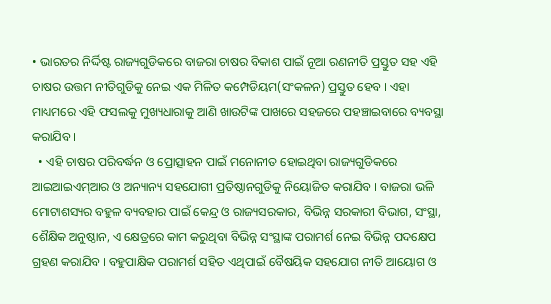• ଭାରତର ନିର୍ଦ୍ଦିଷ୍ଟ ରାଜ୍ୟଗୁଡିକରେ ବାଜରା ଚାଷର ବିକାଶ ପାଇଁ ନୂଆ ରଣନୀତି ପ୍ରସ୍ତୁତ ସହ ଏହି ଚାଷର ଉତ୍ତମ ନୀତିଗୁଡିକୁ ନେଇ ଏକ ମିଳିତ କମ୍ପେଡିୟମ(ସଂକଳନ) ପ୍ରସ୍ତୁତ ହେବ । ଏହା ମାଧ୍ୟମରେ ଏହି ଫସଲକୁ ମୁଖ୍ୟଧାରାକୁ ଆଣି ଖାଉଟିଙ୍କ ପାଖରେ ସହଜରେ ପହଞ୍ଚାଇବାରେ ବ୍ୟବସ୍ଥା  କରାଯିବ ।
  • ଏହି ଚାଷର ପରିବର୍ଦ୍ଧନ ଓ ପ୍ରୋତ୍ସାହନ ପାଇଁ ମନୋନୀତ ହୋଇଥିବା ରାଜ୍ୟଗୁଡିକରେ ଆଇଆଇଏମ୍‌ଆର ଓ ଅନ୍ୟାନ୍ୟ ସହଯୋଗୀ ପ୍ରତିଷ୍ଠାନଗୁଡିକୁ ନିୟୋଜିତ କରାଯିବ । ବାଜରା ଭଳି ମୋଟାଶସ୍ୟର ବହୁଳ ବ୍ୟବହାର ପାଇଁ କେନ୍ଦ୍ର ଓ ରାଜ୍ୟସରକାର, ବିଭିନ୍ନ ସରକାରୀ ବିଭାଗ, ସଂସ୍ଥା, ଶୈକ୍ଷିକ ଅନୁଷ୍ଠାନ, ଏ କ୍ଷେତ୍ରରେ କାମ କରୁଥିବା ବିଭିନ୍ନ ସଂସ୍ଥାଙ୍କ ପରାମର୍ଶ ନେଇ ବିଭିନ୍ନ ପଦକ୍ଷେପ ଗ୍ରହଣ କରାଯିବ । ବହୁପାକ୍ଷିକ ପରାମର୍ଶ ସହିତ ଏଥିପାଇଁ ବୈଷୟିକ ସହଯୋଗ ନୀତି ଆୟୋଗ ଓ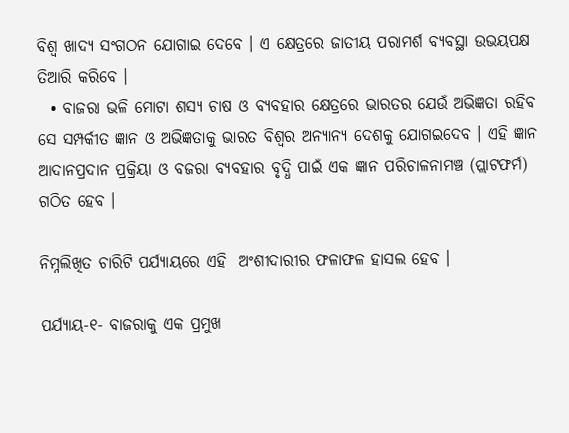ବିଶ୍ୱ ଖାଦ୍ୟ ସଂଗଠନ ଯୋଗାଇ ଦେବେ । ଏ କ୍ଷେତ୍ରରେ ଜାତୀୟ ପରାମର୍ଶ ବ୍ୟବସ୍ଥା ଉଭୟପକ୍ଷ ତିଆରି କରିବେ ।
  • ବାଜରା ଭଳି ମୋଟା ଶସ୍ୟ ଚାଷ ଓ ବ୍ୟବହାର କ୍ଷେତ୍ରରେ ଭାରତର ଯେଉଁ ଅଭିଜ୍ଞତା ରହିବ ସେ ସମ୍ପର୍କୀତ ଜ୍ଞାନ ଓ ଅଭିଜ୍ଞତାକୁ ଭାରତ ବିଶ୍ୱର ଅନ୍ୟାନ୍ୟ ଦେଶକୁ ଯୋଗଇଦେବ । ଏହି ଜ୍ଞାନ ଆଦାନପ୍ରଦାନ ପ୍ରକ୍ରିୟା ଓ ବଜରା ବ୍ୟବହାର ବୃଦ୍ଧି ପାଇଁ ଏକ ଜ୍ଞାନ ପରିଚାଳନାମଞ୍ଚ (ପ୍ଲାଟଫର୍ମ) ଗଠିତ ହେବ ।

ନିମ୍ନଲିଖିତ ଚାରିଟି ପର୍ଯ୍ୟାୟରେ ଏହି  ଅଂଶୀଦାରୀର ଫଳାଫଳ ହାସଲ ହେବ ।

ପର୍ଯ୍ୟାୟ-୧- ବାଜରାକୁ ଏକ ପ୍ରମୁଖ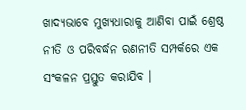ଖାଦ୍ୟଭାବେ ମୁଖ୍ୟଧାରାକୁ ଆଣିବା ପାଇଁ ଶ୍ରେଷ୍ଠ ନୀତି ଓ ପରିବର୍ଦ୍ଧନ ରଣନୀତି ସମ୍ପର୍କରେ ଏକ ସଂକଳନ ପ୍ରସ୍ତୁତ କରାଯିବ ।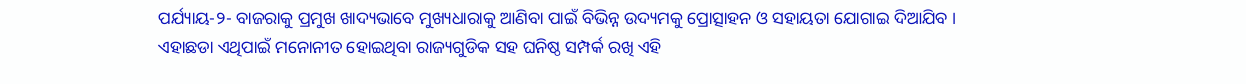ପର୍ଯ୍ୟାୟ-୨- ବାଜରାକୁ ପ୍ରମୁଖ ଖାଦ୍ୟଭାବେ ମୁଖ୍ୟଧାରାକୁ ଆଣିବା ପାଇଁ ବିଭିନ୍ନ ଉଦ୍ୟମକୁ ପ୍ରୋତ୍ସାହନ ଓ ସହାୟତା ଯୋଗାଇ ଦିଆଯିବ । ଏହାଛଡା ଏଥିପାଇଁ ମନୋନୀତ ହୋଇଥିବା ରାଜ୍ୟଗୁଡିକ ସହ ଘନିଷ୍ଠ ସମ୍ପର୍କ ରଖି ଏହି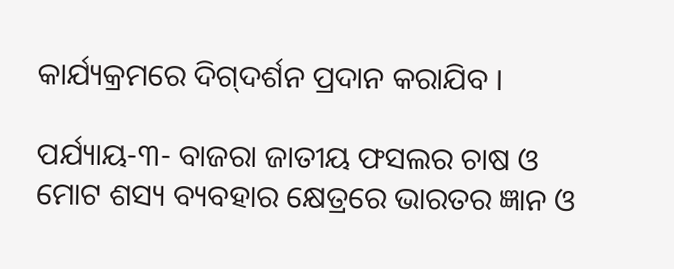କାର୍ଯ୍ୟକ୍ରମରେ ଦିଗ୍‌ଦର୍ଶନ ପ୍ରଦାନ କରାଯିବ ।

ପର୍ଯ୍ୟାୟ-୩- ବାଜରା ଜାତୀୟ ଫସଲର ଚାଷ ଓ ମୋଟ ଶସ୍ୟ ବ୍ୟବହାର କ୍ଷେତ୍ରରେ ଭାରତର ଜ୍ଞାନ ଓ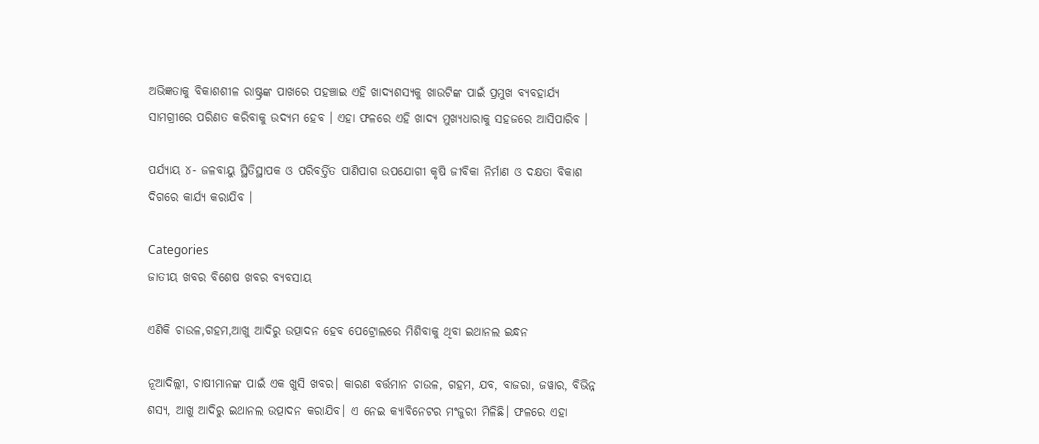ଅଭିଜ୍ଞତାକୁ ବିକାଶଶୀଳ ରାଷ୍ଟ୍ରଙ୍କ ପାଖରେ ପହଞ୍ଚାଇ ଏହି ଖାଦ୍ୟଶସ୍ୟକୁ ଖାଉଟିଙ୍କ ପାଇଁ ପ୍ରମୁଖ ବ୍ୟବହାର୍ଯ୍ୟ ସାମଗ୍ରୀରେ ପରିଣତ କରିବାକୁ ଉଦ୍ୟମ ହେବ । ଏହା ଫଳରେ ଏହି ଖାଦ୍ୟ ମୁଖ୍ୟଧାରାକୁ ସହଜରେ ଆସିପାରିବ ।

ପର୍ଯ୍ୟାୟ ୪- ଜଳବାୟୁ ସ୍ଥିତିସ୍ଥାପକ ଓ ପରିବର୍ତ୍ତିତ ପାଣିପାଗ ଉପଯୋଗୀ କୃଷି ଜୀବିକା ନିର୍ମାଣ ଓ ଦକ୍ଷତା ବିକାଶ ଦିଗରେ କାର୍ଯ୍ୟ କରାଯିବ ।

Categories
ଜାତୀୟ ଖବର ବିଶେଷ ଖବର ବ୍ୟବସାୟ

ଏଣିକି ଚାଉଳ,ଗହମ,ଆଖୁ ଆଦିରୁ ଉତ୍ପାଦନ ହେବ ପେଟ୍ରୋଲରେ ମିଶିବାକୁ ଥିବା ଇଥାନଲ ଇନ୍ଧନ

ନୂଆଦିଲ୍ଲୀ, ଚାଷୀମାନଙ୍କ ପାଇଁ ଏକ ଖୁସି ଖବର। କାରଣ ବର୍ତ୍ତମାନ ଚାଉଳ, ଗହମ, ଯବ, ବାଜରା, ଜୱାର, ବିଭିନ୍ନ ଶସ୍ୟ, ଆଖୁ ଆଦିରୁ ଇଥାନଲ ଉତ୍ପାଦନ କରାଯିବ। ଏ ନେଇ କ୍ୟାବିନେଟର ମଂଜୁରୀ ମିଳିଛି। ଫଳରେ ଏହା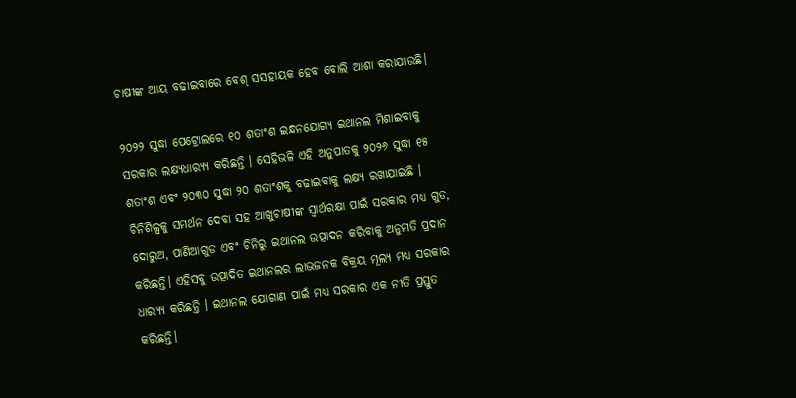ଚାଷୀଙ୍କ ଆୟ ବଢାଇବାରେ ବେଶ୍ ସସହାୟକ ହେବ ବୋଲି ଆଶା କରାଯାଉଛି।

୨୦୨୨ ସୁଦ୍ଧା ପେଟ୍ରୋଲରେ ୧୦ ଶତାଂଶ ଇନ୍ଧନଯୋଗ୍ୟ ଇଥାନଲ ମିଶାଇବାକୁ ସରକାର ଲକ୍ଷ୍ୟଧାର‌୍ୟ୍ୟ କରିଛନ୍ତି । ସେହିଭଳି ଏହି ଅନୁପାତକୁ ୨୦୨୬ ସୁଦ୍ଧା ୧୫ ଶତାଂଶ ଏବଂ ୨୦୩୦ ସୁଦ୍ଧା ୨୦ ଶତାଂଶକୁ ବଢାଇବାକୁ ଲକ୍ଷ୍ୟ ରଖାଯାଇଛି । ଚିନିଶିଳ୍ପକୁ ସମର୍ଥନ ଦେବା ସହ ଆଖୁଚାଷୀଙ୍କ ସ୍ୱାର୍ଥରକ୍ଷା ପାଇଁ ସରକାର ମଧ୍ୟ ଗୁଡ, ଦୋରୁଅ, ପାଣିଆଗୁଡ ଏବଂ ଚିନିରୁ ଇଥାନଲ ଉତ୍ପାଦନ କରିବାକୁ ଅନୁମତି ପ୍ରଦାନ କରିଛନ୍ତି। ଏହିସବୁ ଉତ୍ପାଦିତ ଇଥାନଲର ଲାଭଜନକ ବିକ୍ରୟ ମୂଲ୍ୟ ମଧ୍ୟ ସରକାର ଧାର‌୍ୟ୍ୟ କରିଛନ୍ତି । ଇଥାନଲ ଯୋଗାଣ ପାଇଁ ମଧ୍ୟ ସରକାର ଏକ ନୀତି ପ୍ରସ୍ତୁତ କରିଛନ୍ତି।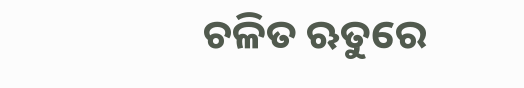ଚଳିତ ଋତୁରେ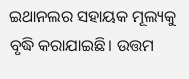ଇଥାନଲର ସହାୟକ ମୂଲ୍ୟକୁ ବୃଦ୍ଧି କରାଯାଇଛି। ଉତ୍ତମ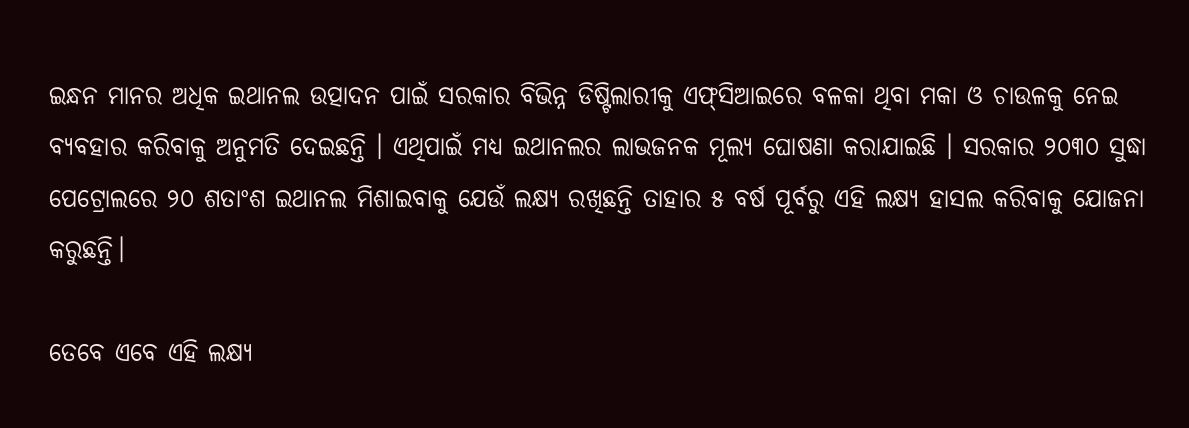ଇନ୍ଧନ ମାନର ଅଧିକ ଇଥାନଲ ଉତ୍ପାଦନ ପାଇଁ ସରକାର ବିଭିନ୍ନ ଡିଷ୍ଟିଲାରୀକୁ ଏଫ୍‍ସିଆଇରେ ବଳକା ଥିବା ମକା ଓ ଚାଉଳକୁ ନେଇ ବ୍ୟବହାର କରିବାକୁ ଅନୁମତି ଦେଇଛନ୍ତି । ଏଥିପାଇଁ ମଧ୍ୟ ଇଥାନଲର ଲାଭଜନକ ମୂଲ୍ୟ ଘୋଷଣା କରାଯାଇଛି । ସରକାର ୨୦୩୦ ସୁଦ୍ଧା ପେଟ୍ରୋଲରେ ୨୦ ଶତାଂଶ ଇଥାନଲ ମିଶାଇବାକୁ ଯେଉଁ ଲକ୍ଷ୍ୟ ରଖିଛନ୍ତି ତାହାର ୫ ବର୍ଷ ପୂର୍ବରୁ ଏହି ଲକ୍ଷ୍ୟ ହାସଲ କରିବାକୁ ଯୋଜନା କରୁଛନ୍ତି।

ତେବେ ଏବେ ଏହି ଲକ୍ଷ୍ୟ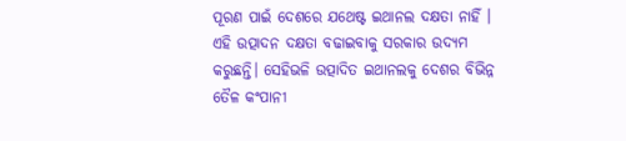ପୂରଣ ପାଇଁ ଦେଶରେ ଯଥେଷ୍ଟ ଇଥାନଲ ଦକ୍ଷତା ନାହିଁ । ଏହି ଉତ୍ପାଦନ ଦକ୍ଷତା ବଢାଇବାକୁ ସରକାର ଉଦ୍ୟମ କରୁଛନ୍ତି। ସେହିଭଳି ଉତ୍ପାଦିତ ଇଥାନଲକୁ ଦେଶର ବିଭିନ୍ନ ତୈଳ କଂପାନୀ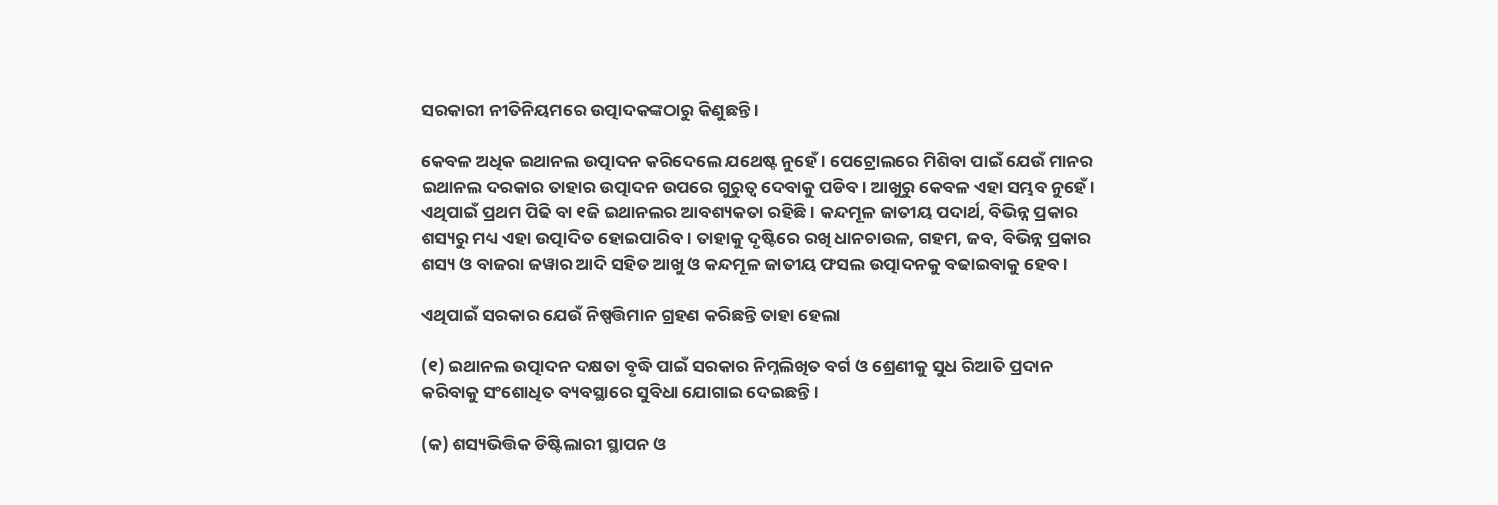ସରକାରୀ ନୀତିନିୟମରେ ଉତ୍ପାଦକଙ୍କଠାରୁ କିଣୁଛନ୍ତି ।

କେବଳ ଅଧିକ ଇଥାନଲ ଉତ୍ପାଦନ କରିଦେଲେ ଯଥେଷ୍ଟ ନୁହେଁ । ପେଟ୍ରୋଲରେ ମିଶିବା ପାଇଁ ଯେଉଁ ମାନର ଇଥାନଲ ଦରକାର ତାହାର ଉତ୍ପାଦନ ଉପରେ ଗୁରୁତ୍ୱ ଦେବାକୁ ପଡିବ। ଆଖୁରୁ କେବଳ ଏହା ସମ୍ଭବ ନୁହେଁ । ଏଥିପାଇଁ ପ୍ରଥମ ପିଢି ବା ୧ଜି ଇଥାନଲର ଆବଶ୍ୟକତା ରହିଛି । କନ୍ଦମୂଳ ଜାତୀୟ ପଦାର୍ଥ, ବିଭିନ୍ନ ପ୍ରକାର ଶସ୍ୟରୁ ମଧ୍ୟ ଏହା ଉତ୍ପାଦିତ ହୋଇପାରିବ । ତାହାକୁ ଦୃଷ୍ଟିରେ ରଖି ଧାନଚାଉଳ, ଗହମ, ଜବ, ବିଭିନ୍ନ ପ୍ରକାର ଶସ୍ୟ ଓ ବାଜରା ଜୱାର ଆଦି ସହିତ ଆଖୁ ଓ କନ୍ଦମୂଳ ଜାତୀୟ ଫସଲ ଉତ୍ପାଦନକୁ ବଢାଇବାକୁ ହେବ ।

ଏଥିପାଇଁ ସରକାର ଯେଉଁ ନିଷ୍ପତ୍ତିମାନ ଗ୍ରହଣ କରିଛନ୍ତି ତାହା ହେଲା

(୧) ଇଥାନଲ ଉତ୍ପାଦନ ଦକ୍ଷତା ବୃଦ୍ଧି ପାଇଁ ସରକାର ନିମ୍ନଲିଖିତ ବର୍ଗ ଓ ଶ୍ରେଣୀକୁ ସୁଧ ରିଆତି ପ୍ରଦାନ କରିବାକୁ ସଂଶୋଧିତ ବ୍ୟବସ୍ଥାରେ ସୁବିଧା ଯୋଗାଇ ଦେଇଛନ୍ତି ।

(କ) ଶସ୍ୟଭିତ୍ତିକ ଡିଷ୍ଟିଲାରୀ ସ୍ଥାପନ ଓ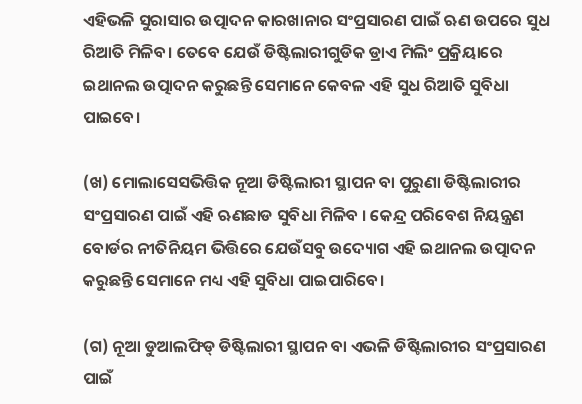ଏହିଭଳି ସୁରାସାର ଉତ୍ପାଦନ କାରଖାନାର ସଂପ୍ରସାରଣ ପାଇଁ ଋଣ ଉପରେ ସୁଧ ରିଆତି ମିଳିବ। ତେବେ ଯେଉଁ ଡିଷ୍ଟିଲାରୀଗୁଡିକ ଡ୍ରାଏ ମିଲିଂ ପ୍ରକ୍ରିୟାରେ ଇଥାନଲ ଉତ୍ପାଦନ କରୁଛନ୍ତି ସେମାନେ କେବଳ ଏହି ସୁଧ ରିଆତି ସୁବିଧା ପାଇବେ।

(ଖ) ମୋଲାସେସଭିତ୍ତିକ ନୂଆ ଡିଷ୍ଟିଲାରୀ ସ୍ଥାପନ ବା ପୁରୁଣା ଡିଷ୍ଟିଲାରୀର ସଂପ୍ରସାରଣ ପାଇଁ ଏହି ଋଣଛାଡ ସୁବିଧା ମିଳିବ । କେନ୍ଦ୍ର ପରିବେଶ ନିୟନ୍ତ୍ରଣ ବୋର୍ଡର ନୀତିନିୟମ ଭିତ୍ତିରେ ଯେଉଁସବୁ ଉଦ୍ୟୋଗ ଏହି ଇଥାନଲ ଉତ୍ପାଦନ କରୁଛନ୍ତି ସେମାନେ ମଧ୍ୟ ଏହି ସୁବିଧା ପାଇପାରିବେ।

(ଗ) ନୂଆ ଡୁଆଲଫିଡ୍‍ ଡିଷ୍ଟିଲାରୀ ସ୍ଥାପନ ବା ଏଭଳି ଡିଷ୍ଟିଲାରୀର ସଂପ୍ରସାରଣ ପାଇଁ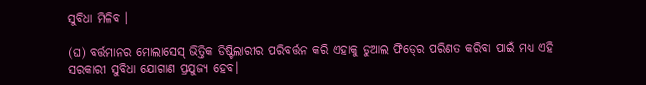ସୁବିଧା ମିଳିବ ।

(ଘ) ବର୍ତ୍ତମାନର ମୋଲାସେସ୍‍ ଭିତ୍ତିକ ଡିଷ୍ଟିଲାରୀର ପରିବର୍ତ୍ତନ କରି ଏହାକୁ ଡୁଆଲ ଫିଡ୍‍ରେ ପରିଣତ କରିବା ପାଇଁ ମଧ୍ୟ ଏହି ସରକାରୀ ସୁବିଧା ଯୋଗାଣ ପ୍ରଯୁଜ୍ୟ ହେବ।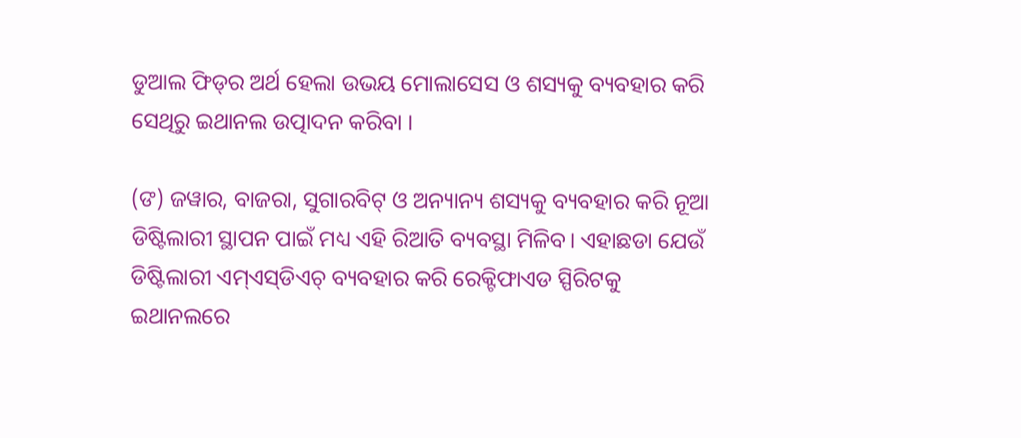ଡୁଆଲ ଫିଡ୍‍ର ଅର୍ଥ ହେଲା ଉଭୟ ମୋଲାସେସ ଓ ଶସ୍ୟକୁ ବ୍ୟବହାର କରି ସେଥିରୁ ଇଥାନଲ ଉତ୍ପାଦନ କରିବା ।

(ଙ) ଜୱାର, ବାଜରା, ସୁଗାରବିଟ୍‍ ଓ ଅନ୍ୟାନ୍ୟ ଶସ୍ୟକୁ ବ୍ୟବହାର କରି ନୂଆ ଡିଷ୍ଟିଲାରୀ ସ୍ଥାପନ ପାଇଁ ମଧ୍ୟ ଏହି ରିଆତି ବ୍ୟବସ୍ଥା ମିଳିବ। ଏହାଛଡା ଯେଉଁ ଡିଷ୍ଟିଲାରୀ ଏମ୍‍ଏସ୍‍ଡିଏଚ୍‍ ବ୍ୟବହାର କରି ରେକ୍ଟିଫାଏଡ ସ୍ପିରିଟକୁ ଇଥାନଲରେ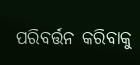ପରିବର୍ତ୍ତନ କରିବାକୁ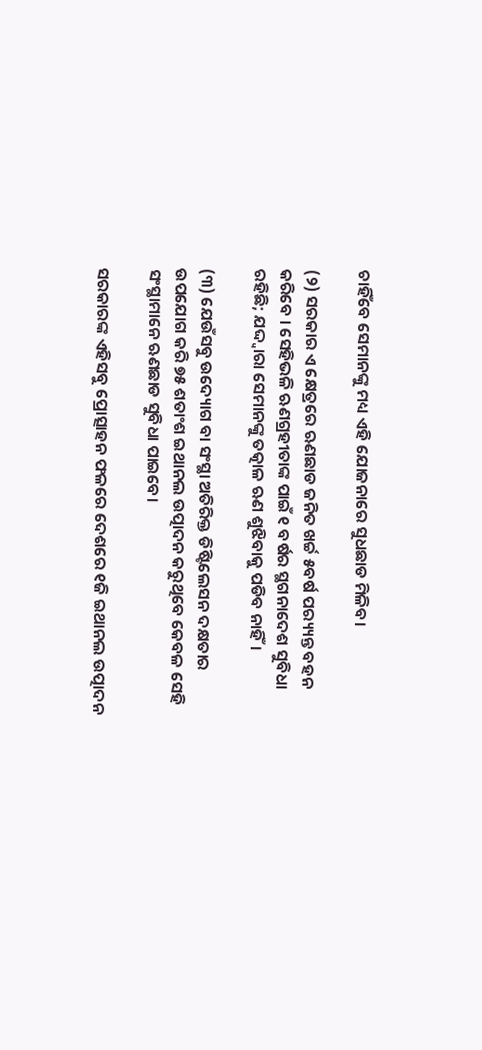ଚାହିଁବେ ସେମାନଙ୍କୁ ମଧ୍ୟ ଏହି ଯୋଜନାରେ ସୁଧଛାଡ ମିଳିବ।

(୨) ସରକାର ଏ କ୍ଷେତ୍ରରେ ଋଣଛାଡ ଜନିତ ଖର୍ଚ୍ଚ ୫ବର୍ଷ ପର‌୍ୟ୍ୟନ୍ତ ବହନ କରିବେ । ସେହିଭଳି ଋଣଗ୍ରହୀତାଙ୍କ ପାଇଁ ୧ ବର୍ଷର ସ୍ଥଗନାଦେଶ ସୁବିଧା ରହିଛି; ଯଦ୍ଦ୍ୱାରା ସେମାନଙ୍କୁ ତତ୍କାଳ ଋଣ ଶୁଝିବାକୁ ପଡିବ ନାହିଁ।

(୩) ଯେଉଁସବୁ ଉଦ୍ୟୋଗ ବା ସଂସ୍ଥା ଅତିରିକ୍ତ ଡିଷ୍ଟିଲେସନ ଦକ୍ଷତାର ଉପଯୋଗ କରି ୭୫ ଶତାଂଶ ଇଥାନଲ ଉତ୍ପାଦନ କରୁଥିବେ କେବଳ ସେହି ସଂସ୍ଥାମାନେ ଋଣଛାଡ ସୁବିଧା ପାଇବେ।

ସରକାରଙ୍କ ଏହିସବୁ ପ୍ରୋତ୍ସାହନ ଫଳରେ ଦେଶରେ ୧ଜି ଇଥାନଲ ଉତ୍ପାଦନ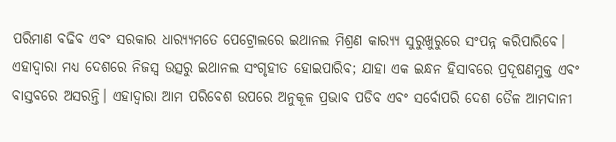ପରିମାଣ ବଢିବ ଏବଂ ସରକାର ଧାର‌୍ୟ୍ୟମତେ ପେଟ୍ରୋଲରେ ଇଥାନଲ ମିଶ୍ରଣ କାର‌୍ୟ୍ୟ ସୁରୁଖୁରୁରେ ସଂପନ୍ନ କରିପାରିବେ। ଏହାଦ୍ୱାରା ମଧ୍ୟ ଦେଶରେ ନିଜସ୍ୱ ଉତ୍ସରୁ ଇଥାନଲ ସଂଗୃହୀତ ହୋଇପାରିବ; ଯାହା ଏକ ଇନ୍ଧନ ହିସାବରେ ପ୍ରଦୂଷଣମୁକ୍ତ ଏବଂ ବାସ୍ତବରେ ଅସରନ୍ତି। ଏହାଦ୍ୱାରା ଆମ ପରିବେଶ ଉପରେ ଅନୁକୂଳ ପ୍ରଭାବ ପଡିବ ଏବଂ ସର୍ବୋପରି ଦେଶ ତୈଳ ଆମଦାନୀ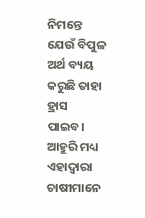ନିମନ୍ତେ ଯେଉଁ ବିପୁଳ ଅର୍ଥ ବ୍ୟୟ କରୁଛି ତାହା ହ୍ରାସ ପାଇବ। ଆହୁରି ମଧ୍ୟ ଏହାଦ୍ୱାରା ଚାଷୀମାନେ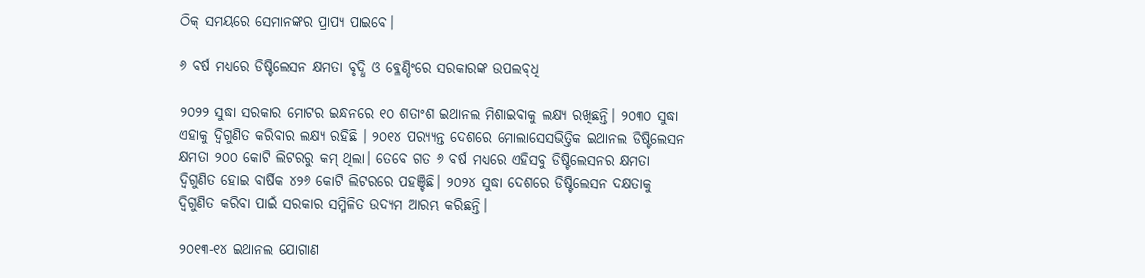ଠିକ୍‍ ସମୟରେ ସେମାନଙ୍କର ପ୍ରାପ୍ୟ ପାଇବେ।

୬ ବର୍ଷ ମଧ୍ୟରେ ଡିଷ୍ଟିଲେସନ କ୍ଷମତା ବୃଦ୍ଧି ଓ ବ୍ଳେଣ୍ଡିଂରେ ସରକାରଙ୍କ ଉପଲବ୍‍ଧି

୨୦୨୨ ସୁଦ୍ଧା ସରକାର ମୋଟର ଇନ୍ଧନରେ ୧୦ ଶତାଂଶ ଇଥାନଲ ମିଶାଇବାକୁ ଲକ୍ଷ୍ୟ ରଖିଛନ୍ତି। ୨୦୩୦ ସୁଦ୍ଧା ଏହାକୁ ଦ୍ୱିଗୁଣିତ କରିବାର ଲକ୍ଷ୍ୟ ରହିଛି । ୨୦୧୪ ପର‌୍ୟ୍ୟନ୍ତ ଦେଶରେ ମୋଲାସେସଭିତ୍ତିକ ଇଥାନଲ ଡିଷ୍ଟିଲେସନ କ୍ଷମତା ୨୦୦ କୋଟି ଲିଟରରୁ କମ୍‍ ଥିଲା। ତେବେ ଗତ ୬ ବର୍ଷ ମଧ୍ୟରେ ଏହିସବୁ ଡିଷ୍ଟିଲେସନର କ୍ଷମତା ଦ୍ୱିଗୁଣିତ ହୋଇ ବାର୍ଷିକ ୪୨୬ କୋଟି ଲିଟରରେ ପହଞ୍ଚିଛି। ୨୦୨୪ ସୁଦ୍ଧା ଦେଶରେ ଡିଷ୍ଟିଲେସନ ଦକ୍ଷତାକୁ ଦ୍ୱିଗୁଣିତ କରିବା ପାଇଁ ସରକାର ସମ୍ମିଳିତ ଉଦ୍ୟମ ଆରମ୍ଭ କରିଛନ୍ତି।

୨୦୧୩-୧୪ ଇଥାନଲ ଯୋଗାଣ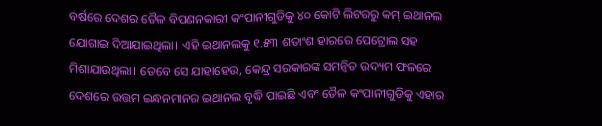ବର୍ଷରେ ଦେଶର ତୈଳ ବିପଣନକାରୀ କଂପାନୀଗୁଡିକୁ ୪୦ କୋଟି ଲିଟରରୁ କମ୍‍ ଇଥାନଲ ଯୋଗାଇ ଦିଆଯାଇଥିଲା। ଏହି ଇଥାନଲକୁ ୧.୫୩ ଶତାଂଶ ହାରରେ ପେଟ୍ରୋଲ ସହ ମିଶାଯାଉଥିଲା। ତେବେ ସେ ଯାହାହେଉ, କେନ୍ଦ୍ର ସରକାରଙ୍କ ସମନ୍ୱିତ ଉଦ୍ୟମ ଫଳରେ ଦେଶରେ ଉତ୍ତମ ଇନ୍ଧନମାନର ଇଥାନଲ ବୃଦ୍ଧି ପାଇଛି ଏବଂ ତୈଳ କଂପାନୀଗୁଡିକୁ ଏହାର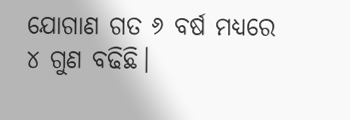ଯୋଗାଣ ଗତ ୬ ବର୍ଷ ମଧ୍ୟରେ ୪ ଗୁଣ ବଢିଛି।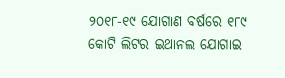୨୦୧୮-୧୯ ଯୋଗାଣ ବର୍ଷରେ ୧୮୯ କୋଟି ଲିଟର ଇଥାନଲ ଯୋଗାଇ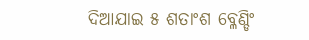ଦିଆଯାଇ ୫ ଶତାଂଶ ବ୍ଳେଣ୍ଡିଂ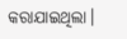କରାଯାଇଥିଲା।